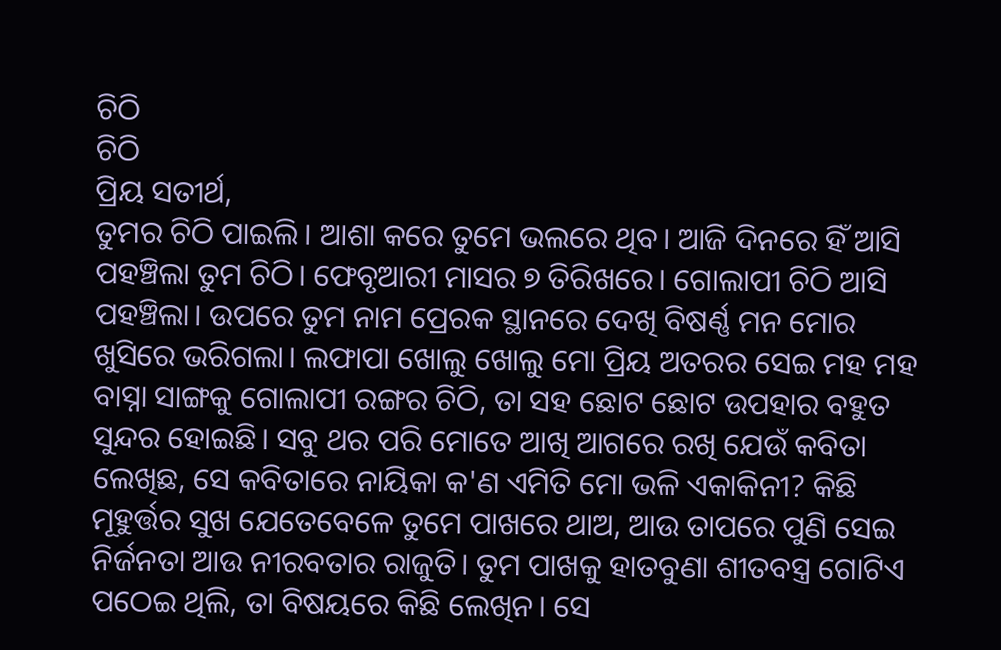ଚିଠି
ଚିଠି
ପ୍ରିୟ ସତୀର୍ଥ,
ତୁମର ଚିଠି ପାଇଲି। ଆଶା କରେ ତୁମେ ଭଲରେ ଥିବ। ଆଜି ଦିନରେ ହିଁ ଆସି ପହଞ୍ଚିଲା ତୁମ ଚିଠି। ଫେବୃଆରୀ ମାସର ୭ ତିରିଖରେ। ଗୋଲାପୀ ଚିଠି ଆସି ପହଞ୍ଚିଲା। ଉପରେ ତୁମ ନାମ ପ୍ରେରକ ସ୍ଥାନରେ ଦେଖି ବିଷର୍ଣ୍ଣ ମନ ମୋର ଖୁସିରେ ଭରିଗଲା। ଲଫାପା ଖୋଲୁ ଖୋଲୁ ମୋ ପ୍ରିୟ ଅତରର ସେଇ ମହ ମହ ବାସ୍ନା ସାଙ୍ଗକୁ ଗୋଲାପୀ ରଙ୍ଗର ଚିଠି, ତା ସହ ଛୋଟ ଛୋଟ ଉପହାର ବହୁତ ସୁନ୍ଦର ହୋଇଛି। ସବୁ ଥର ପରି ମୋତେ ଆଖି ଆଗରେ ରଖି ଯେଉଁ କବିତା ଲେଖିଛ, ସେ କବିତାରେ ନାୟିକା କ'ଣ ଏମିତି ମୋ ଭଳି ଏକାକିନୀ? କିଛି ମୂହୁର୍ତ୍ତର ସୁଖ ଯେତେବେଳେ ତୁମେ ପାଖରେ ଥାଅ, ଆଉ ତାପରେ ପୁଣି ସେଇ ନିର୍ଜନତା ଆଉ ନୀରବତାର ରାଜୁତି। ତୁମ ପାଖକୁ ହାତବୁଣା ଶୀତବସ୍ତ୍ର ଗୋଟିଏ ପଠେଇ ଥିଲି, ତା ବିଷୟରେ କିଛି ଲେଖିନ। ସେ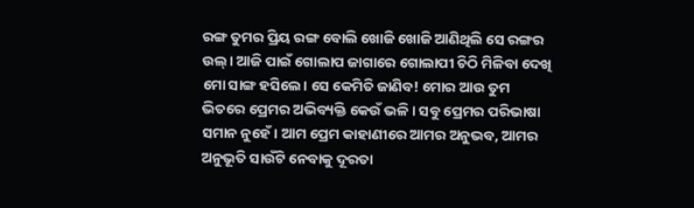ରଙ୍ଗ ତୁମର ପ୍ରିୟ ରଙ୍ଗ ବୋଲି ଖୋଜି ଖୋଜି ଆଣିଥିଲି ସେ ରଙ୍ଗର ଉଲ୍। ଆଜି ପାଇଁ ଗୋଲାପ ଜାଗାରେ ଗୋଲାପୀ ଚିଠି ମିଳିବା ଦେଖି ମୋ ସାଙ୍ଗ ହସିଲେ। ସେ କେମିତି ଜାଣିବ! ମୋର ଆଉ ତୁମ ଭିତରେ ପ୍ରେମର ଅଭିବ୍ୟକ୍ତି କେଉଁ ଭଳି। ସବୁ ପ୍ରେମର ପରିଭାଷା ସମାନ ନୁହେଁ। ଆମ ପ୍ରେମ କାହାଣୀରେ ଆମର ଅନୁଭବ, ଆମର ଅନୁଭୂତି ସାଉଁଟି ନେବାକୁ ଦୂରତା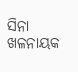ସିନା ଖଳନାୟକ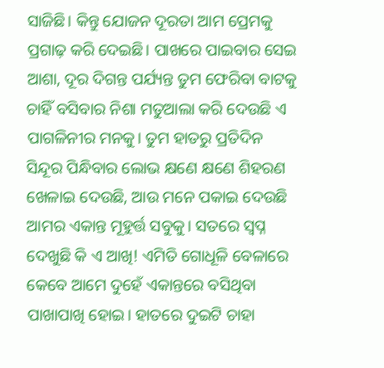ସାଜିଛି। କିନ୍ତୁ ଯୋଜନ ଦୂରତା ଆମ ପ୍ରେମକୁ ପ୍ରଗାଢ଼ କରି ଦେଇଛି। ପାଖରେ ପାଇବାର ସେଇ ଆଶା, ଦୂର ଦିଗନ୍ତ ପର୍ଯ୍ୟନ୍ତ ତୁମ ଫେରିବା ବାଟକୁ ଚାହିଁ ବସିବାର ନିଶା ମତୁଆଲା କରି ଦେଉଛି ଏ ପାଗଳିନୀର ମନକୁ। ତୁମ ହାତରୁ ପ୍ରତିଦିନ ସିନ୍ଦୂର ପିନ୍ଧିବାର ଲୋଭ କ୍ଷଣେ କ୍ଷଣେ ଶିହରଣ ଖେଳାଇ ଦେଉଛି, ଆଉ ମନେ ପକାଇ ଦେଉଛି ଆମର ଏକାନ୍ତ ମୂହୁର୍ତ୍ତ ସବୁକୁ। ସତରେ ସ୍ୱପ୍ନ ଦେଖୁଛି କି ଏ ଆଖି! ଏମିତି ଗୋଧୂଳି ବେଳାରେ କେବେ ଆମେ ଦୁହେଁ ଏକାନ୍ତରେ ବସିଥିବା ପାଖାପାଖି ହୋଇ। ହାତରେ ଦୁଇଟି ଚାହା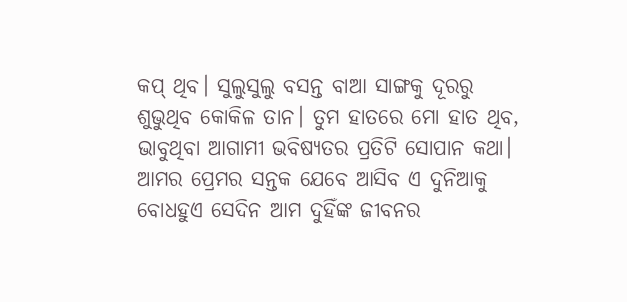କପ୍ ଥିବ। ସୁଲୁସୁଲୁ ବସନ୍ତ ବାଆ ସାଙ୍ଗକୁ ଦୂରରୁ ଶୁଭୁଥିବ କୋକିଳ ତାନ। ତୁମ ହାତରେ ମୋ ହାତ ଥିବ, ଭାବୁଥିବା ଆଗାମୀ ଭବିଷ୍ୟତର ପ୍ରତିଟି ସୋପାନ କଥା। ଆମର ପ୍ରେମର ସନ୍ତକ ଯେବେ ଆସିବ ଏ ଦୁନିଆକୁ ବୋଧହୁଏ ସେଦିନ ଆମ ଦୁହିଁଙ୍କ ଜୀବନର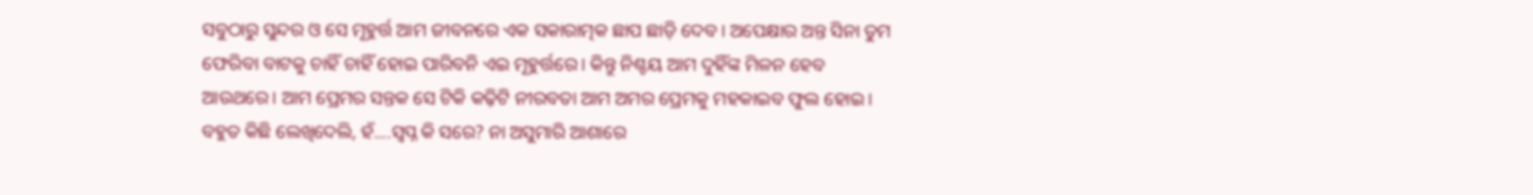ସବୁଠାରୁ ସୁନ୍ଦର ଓ ସେ ମୂହୁର୍ତ୍ତ ଆମ ଜୀବନରେ ଏକ ସକାରାତ୍ମକ ଛାପ ଛାଡ଼ି ଦେବ। ଅପେକ୍ଷାର ଅନ୍ତ ସିନା ତୁମ ଫେରିବା ବାଟକୁ ଚାହିଁ ଚାହିଁ ହୋଇ ପାରିବନି ଏଇ ମୂହୁର୍ତ୍ତରେ। କିନ୍ତୁ ନିଶ୍ଚୟ ଆମ ଦୁହିଁଙ୍କ ମିଳନ ହେବ ଆଉଥରେ। ଆମ ପ୍ରେମର ସନ୍ତକ ସେ ଟିକି କଢ଼ିଟି ନୀରବତା ଆମ ଅମର ପ୍ରେମକୁ ମହକାଇବ ଫୁଲ ହୋଇ। ବହୁତ କିଛି ଲେଖିଦେଲି, ହଁ....ସ୍ୱପ୍ନ କି ସରେ? ନା ଅସୁମାରି ଆଶାରେ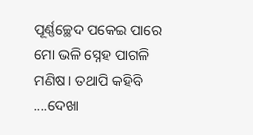ପୂର୍ଣ୍ଣଚ୍ଛେଦ ପକେଇ ପାରେ ମୋ ଭଳି ସ୍ନେହ ପାଗଳି ମଣିଷ। ତଥାପି କହିବି ....ଦେଖା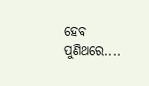ହେବ ପୁଣିଥରେ....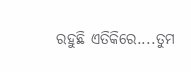ରହୁଛି ଏତିକିରେ....ତୁମ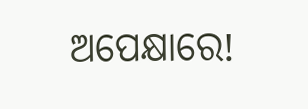ଅପେକ୍ଷାରେ!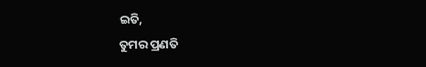ଇତି,
ତୁମର ପ୍ରଣତି